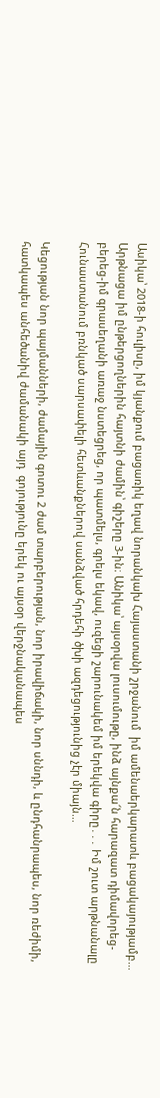Ասիկա՝ 2018-ի հուլիսը, իմ կյանքում բացառիկ եղավ նորանկախ Հայաստանի շրջանում  իմ ամենաերկարատև բացակայությամբ… Արթնացա իմ ընթերցողներին հայտնի ժամին՝ գիշերը 3-ին։ Անիկա՝ այսօրվա լուսումութը, ինձ այնքա՜ն հարազատ դիմավորեց-բերեց-իմ գրասեղանի առաջ նստեցրեց, որ պատմելս, գրելս եկավ, ուզեցի շարունակեմ իմ երեկվա գիրը․․․ Իմ շուտ արթնանալը Հունաստանում բռնկած սարսափելի հետևանքներով սանձված հրդեհի ծխի ազդեցությունից չէր միայն…

Կեցության նոր պայմանների, ժամային գոտու 2 ժամ տարբերության, նոր իրավիճակի, նոր սննդի, և ընդհանրապես, նոր ռեժիմի, հատկապես անհեծանիվ ժամանակի այդ  գոյությունը երեկ ու այսօր վերջնականապես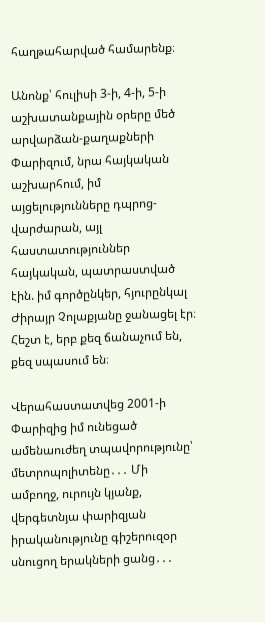հաղթահարված համարենք։

Անոնք՝ հուլիսի 3-ի, 4-ի, 5-ի աշխատանքային օրերը մեծ արվարձան-քաղաքների Փարիզում, նրա հայկական աշխարհում, իմ այցելությունները դպրոց-վարժարան, այլ հաստատություններ հայկական, պատրաստված էին. իմ գործընկեր, հյուրընկալ Ժիրայր Չոլաքյանը ջանացել էր։ Հեշտ է, երբ քեզ ճանաչում են, քեզ սպասում են։

Վերահաստատվեց 2001-ի Փարիզից իմ ունեցած ամենաուժեղ տպավորությունը՝ մետրոպոլիտենը․․․ Մի ամբողջ, ուրույն կյանք, վերգետնյա փարիզյան իրականությունը գիշերուզօր սնուցող երակների ցանց․․․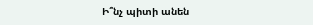Ի՞նչ պիտի անեն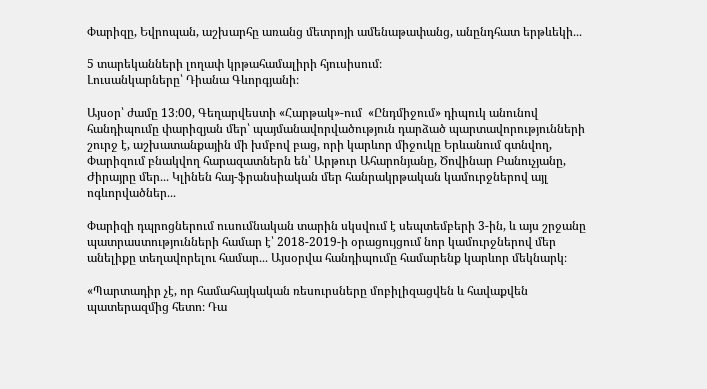Փարիզը, Եվրոպան, աշխարհը առանց մետրոյի ամենաթափանց, անընդհատ երթևեկի․․․

5 տարեկանների լողափ կրթահամալիրի հյուսիսում։
Լուսանկարները՝ Դիանա Գևորգյանի։

Այսօր՝ ժամը 13։00, Գեղարվեստի «Հարթակ»-ում  «Ընդմիջում» դիպուկ անունով հանդիպումը փարիզյան մեր՝ պայմանավորվածություն դարձած պարտավորությունների շուրջ է, աշխատանքային մի խմբով բաց, որի կարևոր միջուկը Երևանում գտնվող, Փարիզում բնակվող հարազատներն են՝ Արթուր Ահարոնյանը, Ծովինար Բանուչյանը, Ժիրայրը մեր․․․ Կլինեն հայ-ֆրանսիական մեր հանրակրթական կամուրջներով այլ ոգևորվածներ․․․

Փարիզի դպրոցներում ուսումնական տարին սկսվում է սեպտեմբերի 3-ին, և այս շրջանը պատրաստությունների համար է՝ 2018-2019-ի օրացույցում նոր կամուրջներով մեր անելիքը տեղավորելու համար․․․ Այսօրվա հանդիպումը համարենք կարևոր մեկնարկ։

«Պարտադիր չէ, որ համահայկական ռեսուրսները մոբիլիզացվեն և հավաքվեն պատերազմից հետո։ Դա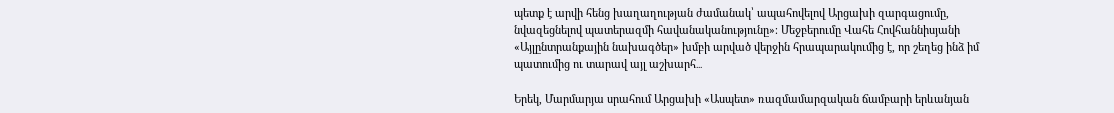պետք է արվի հենց խաղաղության ժամանակ՝ ապահովելով Արցախի զարգացումը, նվազեցնելով պատերազմի հավանականությունը»։ Մեջբերումը Վահե Հովհաննիսյանի «Այլընտրանքային նախագծեր» խմբի արված վերջին հրապարակումից է, որ շեղեց ինձ իմ պատումից ու տարավ այլ աշխարհ․․․

Երեկ, Մարմարյա սրահում Արցախի «Ասպետ» ռազմամարզական ճամբարի երևանյան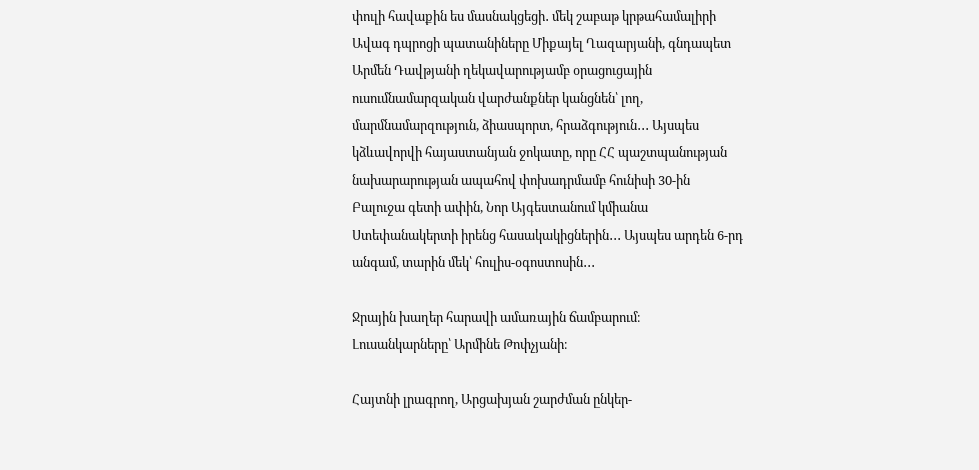փուլի հավաքին ես մասնակցեցի․ մեկ շաբաթ կրթահամալիրի Ավագ դպրոցի պատանիները Միքայել Ղազարյանի, գնդապետ Արմեն Դավթյանի ղեկավարությամբ օրացուցային ուսումնամարզական վարժանքներ կանցնեն՝ լող, մարմնամարզություն, ձիասպորտ, հրաձգություն․․․ Այսպես կձևավորվի հայաստանյան ջոկատը, որը ՀՀ պաշտպանության նախարարության ապահով փոխադրմամբ հունիսի 30-ին Բալուջա գետի ափին, Նոր Այգեստանում կմիանա Ստեփանակերտի իրենց հասակակիցներին․․․ Այսպես արդեն 6-րդ անգամ, տարին մեկ՝ հուլիս-օգոստոսին․․․

Ջրային խաղեր հարավի ամառային ճամբարում։
Լուսանկարները՝ Արմինե Թոփչյանի։

Հայտնի լրագրող, Արցախյան շարժման ընկեր-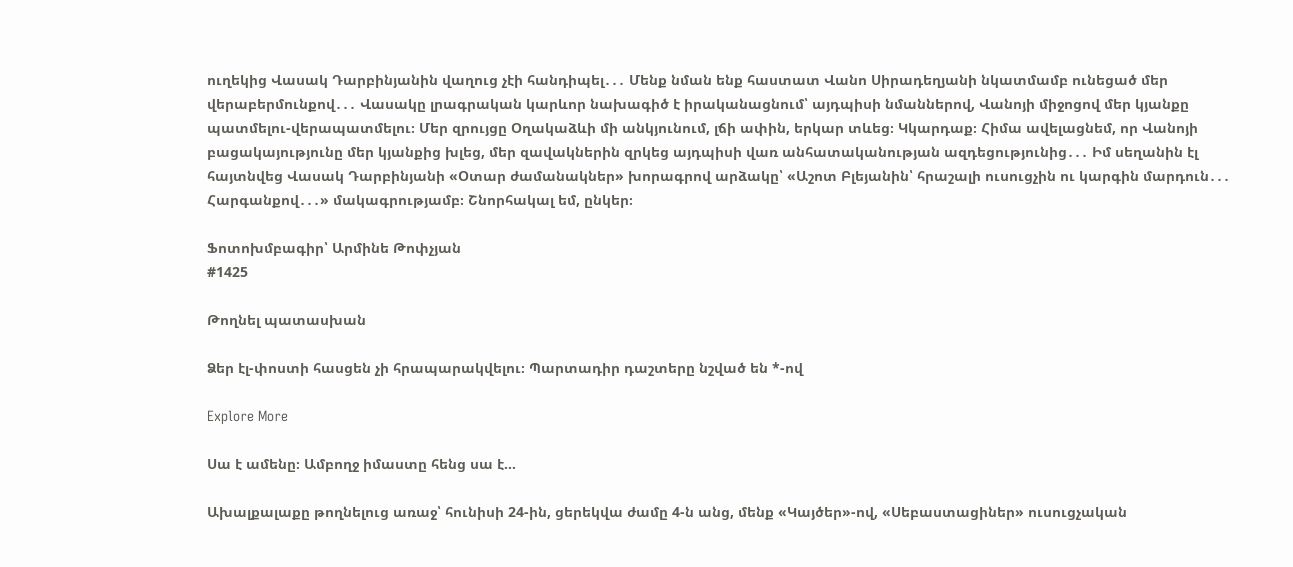ուղեկից Վասակ Դարբինյանին վաղուց չէի հանդիպել․․․ Մենք նման ենք հաստատ Վանո Սիրադեղյանի նկատմամբ ունեցած մեր վերաբերմունքով․․․ Վասակը լրագրական կարևոր նախագիծ է իրականացնում՝ այդպիսի նմաններով, Վանոյի միջոցով մեր կյանքը պատմելու-վերապատմելու։ Մեր զրույցը Օղակաձևի մի անկյունում, լճի ափին, երկար տևեց։ Կկարդաք։ Հիմա ավելացնեմ, որ Վանոյի բացակայությունը մեր կյանքից խլեց, մեր զավակներին զրկեց այդպիսի վառ անհատականության ազդեցությունից․․․ Իմ սեղանին էլ հայտնվեց Վասակ Դարբինյանի «Օտար ժամանակներ» խորագրով արձակը՝ «Աշոտ Բլեյանին՝ հրաշալի ուսուցչին ու կարգին մարդուն․․․ Հարգանքով․․․» մակագրությամբ։ Շնորհակալ եմ, ընկեր։

Ֆոտոխմբագիր՝ Արմինե Թոփչյան
#1425

Թողնել պատասխան

Ձեր էլ-փոստի հասցեն չի հրապարակվելու։ Պարտադիր դաշտերը նշված են *-ով

Explore More

Սա է ամենը։ Ամբողջ իմաստը հենց սա է…

Ախալքալաքը թողնելուց առաջ՝ հունիսի 24-ին, ցերեկվա ժամը 4-ն անց, մենք «Կայծեր»-ով, «Սեբաստացիներ» ուսուցչական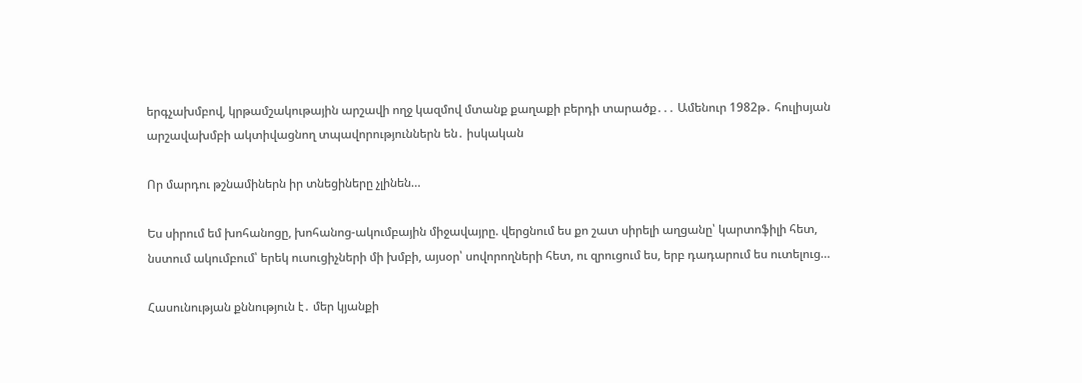երգչախմբով, կրթամշակութային արշավի ողջ կազմով մտանք քաղաքի բերդի տարածք․․․ Ամենուր 1982թ․ հուլիսյան արշավախմբի ակտիվացնող տպավորություններն են․ իսկական

Որ մարդու թշնամիներն իր տնեցիները չլինեն…

Ես սիրում եմ խոհանոցը, խոհանոց-ակումբային միջավայրը. վերցնում ես քո շատ սիրելի աղցանը՝ կարտոֆիլի հետ, նստում ակումբում՝ երեկ ուսուցիչների մի խմբի, այսօր՝ սովորողների հետ, ու զրուցում ես, երբ դադարում ես ուտելուց…

Հասունության քննություն է․ մեր կյանքի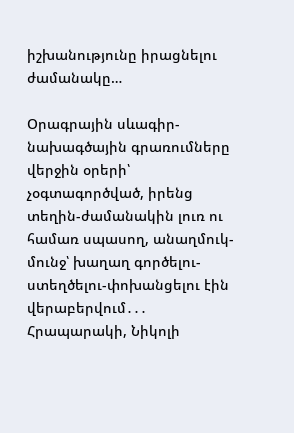իշխանությունը իրացնելու ժամանակը…

Օրագրային սևագիր-նախագծային գրառումները վերջին օրերի՝ չօգտագործված, իրենց տեղին-ժամանակին լուռ ու համառ սպասող, անաղմուկ-մունջ՝ խաղաղ գործելու-ստեղծելու-փոխանցելու էին վերաբերվում․․․ Հրապարակի, Նիկոլի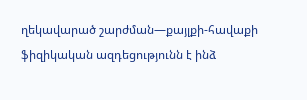ղեկավարած շարժման—քայլքի-հավաքի ֆիզիկական ազդեցությունն է ինձ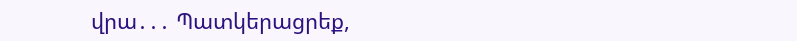վրա․․․ Պատկերացրեք,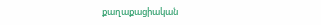քաղաքացիական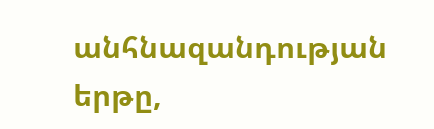անհնազանդության երթը,